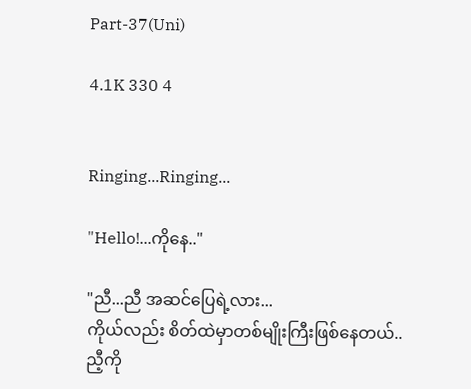Part-37(Uni)

4.1K 330 4


Ringing...Ringing...

"Hello!...ကိုနေ.."

"ညီ...ညီ အဆင်ပြေရဲ့လား...
ကိုယ်လည်း စိတ်ထဲမှာတစ်မျိုးကြီးဖြစ်နေတယ်..
ညီ့ကို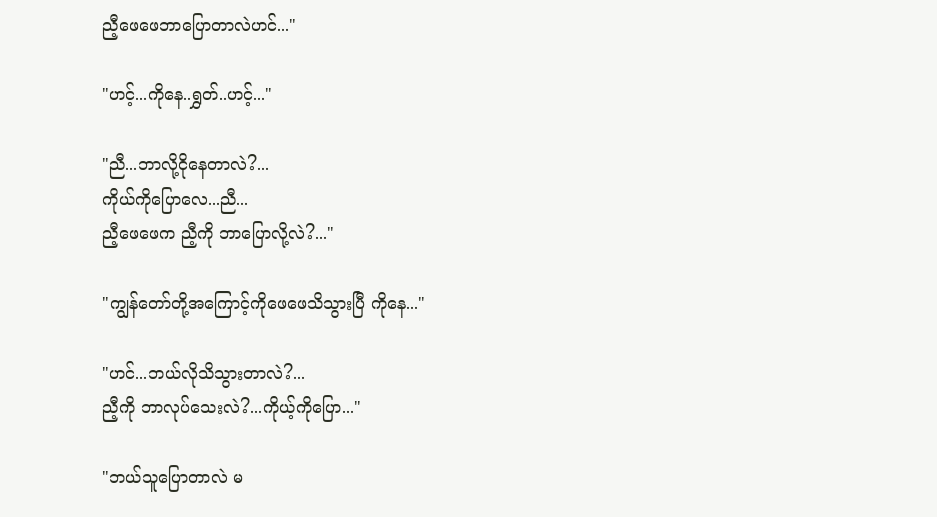ညီ့ဖေဖေဘာပြောတာလဲဟင်..."

"ဟင့်...ကိုနေ..ရွှတ်..ဟင့်..."

"ညီ...ဘာလို့ငိုနေတာလဲ?...
ကိုယ်ကိုပြောလေ...ညီ...
ညီ့ဖေဖေက ညီ့ကို ဘာပြောလို့လဲ?..."

"ကျွန်တော်တို့အကြောင့်ကိုဖေဖေသိသွားပြီ ကိုနေ..."

"ဟင်...ဘယ်လိုသိသွားတာလဲ?...
ညီ့ကို ဘာလုပ်သေးလဲ?...ကိုယ့်ကိုပြော..."

"ဘယ်သူပြောတာလဲ မ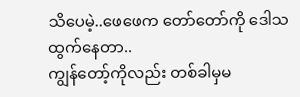သိပေမဲ့..ဖေဖေက တော်တော်ကို ဒေါသထွက်နေတာ..
ကျွန်တော့်ကိုလည်း တစ်ခါမှမ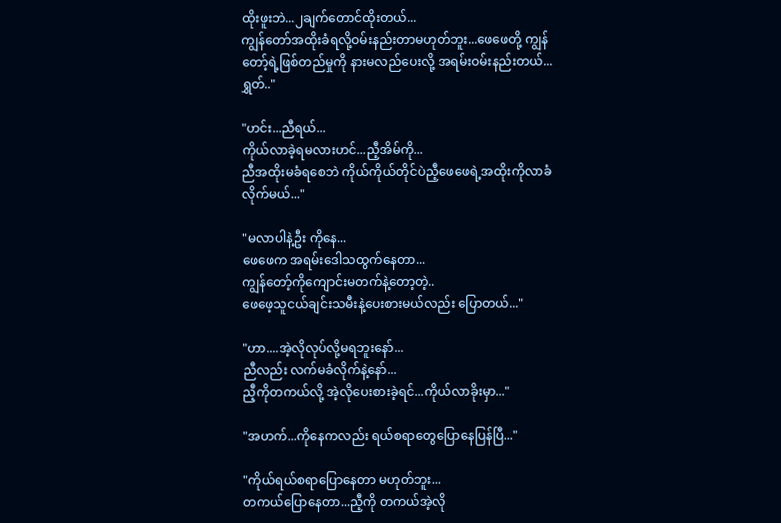ထိုးဖူးဘဲ...၂ချက်တောင်ထိုးတယ်...
ကျွန်တော်အထိုးခံရလို့ဝမ်းနည်းတာမဟုတ်ဘူး...ဖေဖေတို့ ကျွန်တော့်ရဲ့ဖြစ်တည်မှုကို နားမလည်ပေးလို့ အရမ်းဝမ်းနည်းတယ်...ရွှတ်.."

"ဟင်း...ညီရယ်...
ကိုယ်လာခဲ့ရမလားဟင်...ညီ့အိမ်ကို...
ညီအထိုးမခံရစေဘဲ ကိုယ်ကိုယ်တိုင်ပဲညီ့ဖေဖေရဲ့အထိုးကိုလာခံလိုက်မယ်..."

"မလာပါနဲ့ဦး ကိုနေ...
ဖေဖေက အရမ်းဒေါသထွက်နေတာ...
ကျွန်တော့်ကိုကျောင်းမတက်နဲ့တော့တဲ့..
ဖေဖေ့သူငယ်ချင်းသမီးနဲ့ပေးစားမယ်လည်း ပြောတယ်..."

"ဟာ....အဲ့လိုလုပ်လို့မရဘူးနော်...
ညီလည်း လက်မခံလိုက်နဲ့နော်...
ညီ့ကိုတကယ်လို့ အဲ့လိုပေးစားခဲ့ရင်...ကိုယ်လာခိုးမှာ..."

"အဟက်...ကိုနေကလည်း ရယ်စရာတွေပြောနေပြန်ပြီ..."

"ကိုယ်ရယ်စရာပြောနေတာ မဟုတ်ဘူး...
တကယ်ပြောနေတာ...ညီ့ကို တကယ်အဲ့လို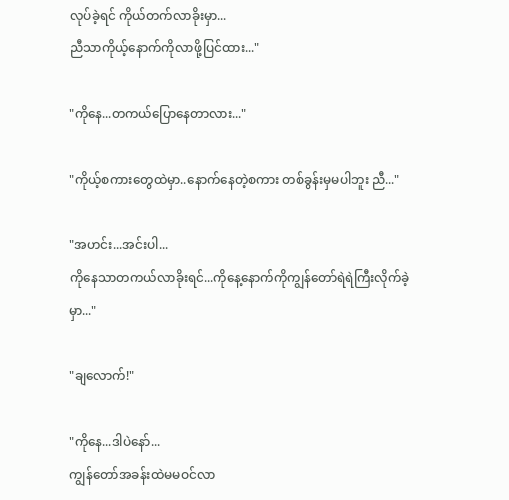လုပ်ခဲ့ရင် ကိုယ်တက်လာခိုးမှာ...
ညီသာကိုယ့်နောက်ကိုလာဖို့ပြင်ထား..."

"ကိုနေ...တကယ်ပြောနေတာလား..."

"ကိုယ့်စကားတွေထဲမှာ..နောက်နေတဲ့စကား တစ်ခွန်းမှမပါဘူး ညီ..."

"အဟင်း...အင်းပါ...
ကိုနေသာတကယ်လာခိုးရင်...ကိုနေ့နောက်ကိုကျွန်တော်ရဲရဲကြီးလိုက်ခဲ့မှာ..."

"ချလောက်!"

"ကိုနေ...ဒါပဲနော်...
ကျွန်တော်အခန်းထဲမမဝင်လာ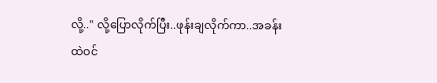လို့.." လို့ပြောလိုက်ပြီး..ဖုန်းချလိုက်ကာ..အခန်းထဲဝင်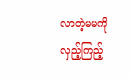လာတဲ့မမကို လှည့်ကြည့်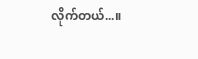လိုက်တယ်...။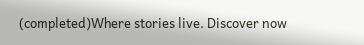(completed)Where stories live. Discover now